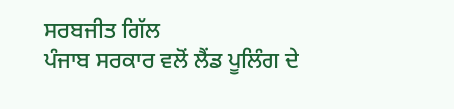ਸਰਬਜੀਤ ਗਿੱਲ
ਪੰਜਾਬ ਸਰਕਾਰ ਵਲੋਂ ਲੈਂਡ ਪੂਲਿੰਗ ਦੇ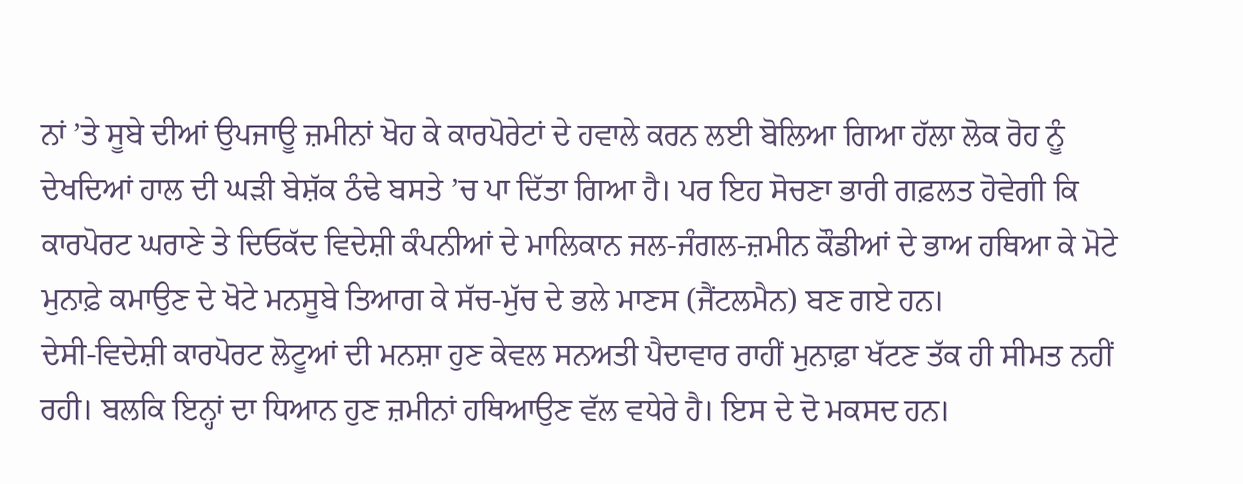ਨਾਂ ’ਤੇ ਸੂਬੇ ਦੀਆਂ ਉਪਜਾਊ ਜ਼ਮੀਨਾਂ ਖੋਹ ਕੇ ਕਾਰਪੋਰੇਟਾਂ ਦੇ ਹਵਾਲੇ ਕਰਨ ਲਈ ਬੋਲਿਆ ਗਿਆ ਹੱਲਾ ਲੋਕ ਰੋਹ ਨੂੰ ਦੇਖਦਿਆਂ ਹਾਲ ਦੀ ਘੜੀ ਬੇਸ਼ੱਕ ਠੰਢੇ ਬਸਤੇ ’ਚ ਪਾ ਦਿੱਤਾ ਗਿਆ ਹੈ। ਪਰ ਇਹ ਸੋਚਣਾ ਭਾਰੀ ਗਫ਼ਲਤ ਹੋਵੇਗੀ ਕਿ ਕਾਰਪੋਰਟ ਘਰਾਣੇ ਤੇ ਦਿਓਕੱਦ ਵਿਦੇਸ਼ੀ ਕੰਪਨੀਆਂ ਦੇ ਮਾਲਿਕਾਨ ਜਲ-ਜੰਗਲ-ਜ਼ਮੀਨ ਕੌਡੀਆਂ ਦੇ ਭਾਅ ਹਥਿਆ ਕੇ ਮੋਟੇ ਮੁਨਾਫ਼ੇ ਕਮਾਉਣ ਦੇ ਖੋਟੇ ਮਨਸੂਬੇ ਤਿਆਗ ਕੇ ਸੱਚ-ਮੁੱਚ ਦੇ ਭਲੇ ਮਾਣਸ (ਜੈਂਟਲਮੈਨ) ਬਣ ਗਏ ਹਨ।
ਦੇਸੀ-ਵਿਦੇਸ਼ੀ ਕਾਰਪੋਰਟ ਲੋਟੂਆਂ ਦੀ ਮਨਸ਼ਾ ਹੁਣ ਕੇਵਲ ਸਨਅਤੀ ਪੈਦਾਵਾਰ ਰਾਹੀਂ ਮੁਨਾਫ਼ਾ ਖੱਟਣ ਤੱਕ ਹੀ ਸੀਮਤ ਨਹੀਂ ਰਹੀ। ਬਲਕਿ ਇਨ੍ਹਾਂ ਦਾ ਧਿਆਨ ਹੁਣ ਜ਼ਮੀਨਾਂ ਹਥਿਆਉਣ ਵੱਲ ਵਧੇਰੇ ਹੈ। ਇਸ ਦੇ ਦੋ ਮਕਸਦ ਹਨ।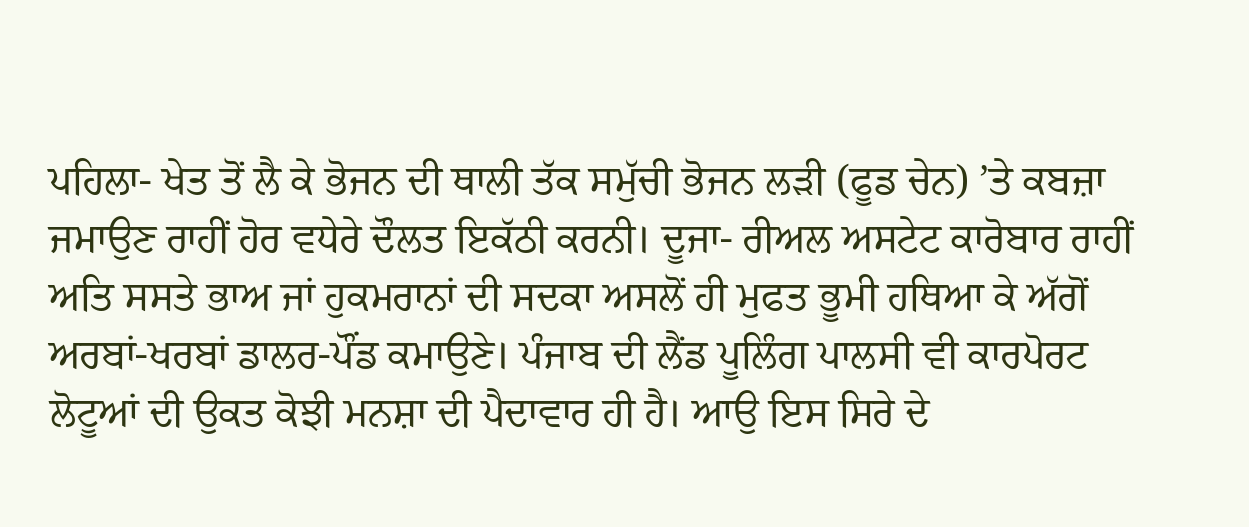ਪਹਿਲਾ- ਖੇਤ ਤੋਂ ਲੈ ਕੇ ਭੋਜਨ ਦੀ ਥਾਲੀ ਤੱਕ ਸਮੁੱਚੀ ਭੋਜਨ ਲੜੀ (ਫੂਡ ਚੇਨ) ’ਤੇ ਕਬਜ਼ਾ ਜਮਾਉਣ ਰਾਹੀਂ ਹੋਰ ਵਧੇਰੇ ਦੌਲਤ ਇਕੱਠੀ ਕਰਨੀ। ਦੂਜਾ- ਰੀਅਲ ਅਸਟੇਟ ਕਾਰੋਬਾਰ ਰਾਹੀਂ ਅਤਿ ਸਸਤੇ ਭਾਅ ਜਾਂ ਹੁਕਮਰਾਨਾਂ ਦੀ ਸਦਕਾ ਅਸਲੋਂ ਹੀ ਮੁਫਤ ਭੂਮੀ ਹਥਿਆ ਕੇ ਅੱਗੋਂ ਅਰਬਾਂ-ਖਰਬਾਂ ਡਾਲਰ-ਪੌਂਡ ਕਮਾਉਣੇ। ਪੰਜਾਬ ਦੀ ਲੈਂਡ ਪੂਲਿੰਗ ਪਾਲਸੀ ਵੀ ਕਾਰਪੋਰਟ ਲੋਟੂਆਂ ਦੀ ਉਕਤ ਕੋਝੀ ਮਨਸ਼ਾ ਦੀ ਪੈਦਾਵਾਰ ਹੀ ਹੈ। ਆਉ ਇਸ ਸਿਰੇ ਦੇ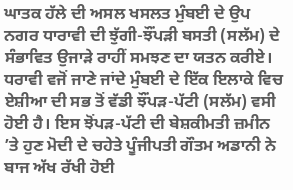ਘਾਤਕ ਹੱਲੇ ਦੀ ਅਸਲ ਖਸਲਤ ਮੁੰਬਈ ਦੇ ਉਪ ਨਗਰ ਧਾਰਾਵੀ ਦੀ ਝੁੱਗੀ-ਝੌਂਪੜੀ ਬਸਤੀ (ਸਲੱਮ) ਦੇ ਸੰਭਾਵਿਤ ਉਜਾੜੇ ਰਾਹੀਂ ਸਮਝਣ ਦਾ ਯਤਨ ਕਰੀਏ।
ਧਰਾਵੀ ਵਜੋਂ ਜਾਣੇ ਜਾਂਦੇ ਮੁੰਬਈ ਦੇ ਇੱਕ ਇਲਾਕੇ ਵਿਚ ਏਸ਼ੀਆ ਦੀ ਸਭ ਤੋਂ ਵੱਡੀ ਝੌਂਪੜ-ਪੱਟੀ (ਸਲੱਮ) ਵਸੀ ਹੋਈ ਹੈ। ਇਸ ਝੋਂਪੜ-ਪੱਟੀ ਦੀ ਬੇਸ਼ਕੀਮਤੀ ਜ਼ਮੀਨ ’ਤੇ ਹੁਣ ਮੋਦੀ ਦੇ ਚਹੇਤੇ ਪੂੰਜੀਪਤੀ ਗੌਤਮ ਅਡਾਨੀ ਨੇ ਬਾਜ ਅੱਖ ਰੱਖੀ ਹੋਈ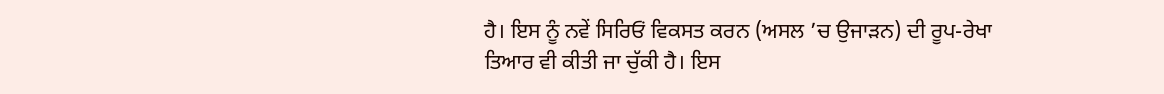ਹੈ। ਇਸ ਨੂੰ ਨਵੇਂ ਸਿਰਿਓਂ ਵਿਕਸਤ ਕਰਨ (ਅਸਲ ’ਚ ਉਜਾੜਨ) ਦੀ ਰੂਪ-ਰੇਖਾ ਤਿਆਰ ਵੀ ਕੀਤੀ ਜਾ ਚੁੱਕੀ ਹੈ। ਇਸ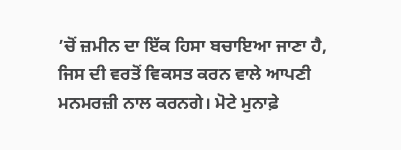’ਚੋਂ ਜ਼ਮੀਨ ਦਾ ਇੱਕ ਹਿਸਾ ਬਚਾਇਆ ਜਾਣਾ ਹੈ, ਜਿਸ ਦੀ ਵਰਤੋਂ ਵਿਕਸਤ ਕਰਨ ਵਾਲੇ ਆਪਣੀ ਮਨਮਰਜ਼ੀ ਨਾਲ ਕਰਨਗੇ। ਮੋਟੇ ਮੁਨਾਫ਼ੇ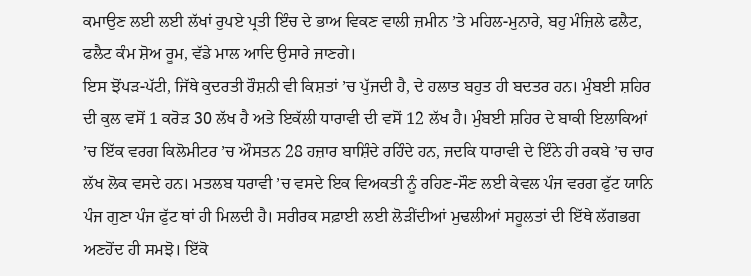ਕਮਾਉਣ ਲਈ ਲਈ ਲੱਖਾਂ ਰੁਪਏ ਪ੍ਰਤੀ ਇੰਚ ਦੇ ਭਾਅ ਵਿਕਣ ਵਾਲੀ ਜ਼ਮੀਨ ’ਤੇ ਮਹਿਲ-ਮੁਨਾਰੇ, ਬਹੁ ਮੰਜ਼ਿਲੇ ਫਲੈਟ, ਫਲੈਟ ਕੰਮ ਸ਼ੋਅ ਰੂਮ, ਵੱਡੇ ਮਾਲ ਆਦਿ ਉਸਾਰੇ ਜਾਣਗੇ।
ਇਸ ਝੋਂਪੜ-ਪੱਟੀ, ਜਿੱਥੇ ਕੁਦਰਤੀ ਰੌਸ਼ਨੀ ਵੀ ਕਿਸ਼ਤਾਂ ’ਚ ਪੁੱਜਦੀ ਹੈ, ਦੇ ਹਲਾਤ ਬਹੁਤ ਹੀ ਬਦਤਰ ਹਨ। ਮੁੰਬਈ ਸ਼ਹਿਰ ਦੀ ਕੁਲ ਵਸੋਂ 1 ਕਰੋੜ 30 ਲੱਖ ਹੈ ਅਤੇ ਇਕੱਲੀ ਧਾਰਾਵੀ ਦੀ ਵਸੋਂ 12 ਲੱਖ ਹੈ। ਮੁੰਬਈ ਸ਼ਹਿਰ ਦੇ ਬਾਕੀ ਇਲਾਕਿਆਂ ’ਚ ਇੱਕ ਵਰਗ ਕਿਲੋਮੀਟਰ ’ਚ ਔਸਤਨ 28 ਹਜ਼ਾਰ ਬਾਸ਼ਿੰਦੇ ਰਹਿੰਦੇ ਹਨ, ਜਦਕਿ ਧਾਰਾਵੀ ਦੇ ਇੰਨੇ ਹੀ ਰਕਬੇ ’ਚ ਚਾਰ ਲੱਖ ਲੋਕ ਵਸਦੇ ਹਨ। ਮਤਲਬ ਧਰਾਵੀ ’ਚ ਵਸਦੇ ਇਕ ਵਿਅਕਤੀ ਨੂੰ ਰਹਿਣ-ਸੌਣ ਲਈ ਕੇਵਲ ਪੰਜ ਵਰਗ ਫੁੱਟ ਯਾਨਿ ਪੰਜ ਗੁਣਾ ਪੰਜ ਫੁੱਟ ਥਾਂ ਹੀ ਮਿਲਦੀ ਹੈ। ਸਰੀਰਕ ਸਫ਼ਾਈ ਲਈ ਲੋੜੀਂਦੀਆਂ ਮੁਢਲੀਆਂ ਸਹੂਲਤਾਂ ਦੀ ਇੱਥੇ ਲੱਗਭਗ ਅਣਹੋਂਦ ਹੀ ਸਮਝੋ। ਇੱਕੋ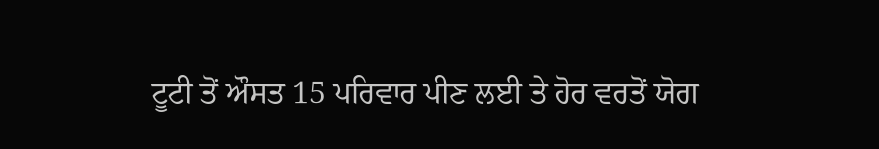ਟੂਟੀ ਤੋਂ ਔਸਤ 15 ਪਰਿਵਾਰ ਪੀਣ ਲਈ ਤੇ ਹੋਰ ਵਰਤੋਂ ਯੋਗ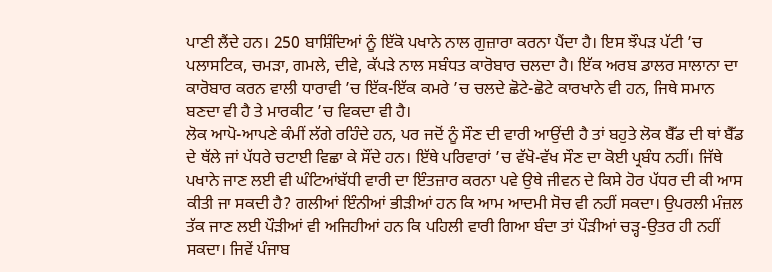ਪਾਣੀ ਲੈਂਦੇ ਹਨ। 250 ਬਾਸ਼ਿੰਦਿਆਂ ਨੂੰ ਇੱਕੋ ਪਖਾਨੇ ਨਾਲ ਗੁਜ਼ਾਰਾ ਕਰਨਾ ਪੈਂਦਾ ਹੈ। ਇਸ ਝੌਪੜ ਪੱਟੀ ’ਚ ਪਲਾਸਟਿਕ, ਚਮੜਾ, ਗਮਲੇ, ਦੀਵੇ, ਕੱਪੜੇ ਨਾਲ ਸਬੰਧਤ ਕਾਰੋਬਾਰ ਚਲਦਾ ਹੈ। ਇੱਕ ਅਰਬ ਡਾਲਰ ਸਾਲਾਨਾ ਦਾ ਕਾਰੋਬਾਰ ਕਰਨ ਵਾਲੀ ਧਾਰਾਵੀ ’ਚ ਇੱਕ-ਇੱਕ ਕਮਰੇ ’ਚ ਚਲਦੇ ਛੋਟੇ-ਛੋਟੇ ਕਾਰਖਾਨੇ ਵੀ ਹਨ, ਜਿਥੇ ਸਮਾਨ ਬਣਦਾ ਵੀ ਹੈ ਤੇ ਮਾਰਕੀਟ ’ਚ ਵਿਕਦਾ ਵੀ ਹੈ।
ਲੋਕ ਆਪੋ-ਆਪਣੇ ਕੰਮੀਂ ਲੱਗੇ ਰਹਿੰਦੇ ਹਨ, ਪਰ ਜਦੋਂ ਨੂੰ ਸੌਣ ਦੀ ਵਾਰੀ ਆਉਂਦੀ ਹੈ ਤਾਂ ਬਹੁਤੇ ਲੋਕ ਬੈੱਡ ਦੀ ਥਾਂ ਬੈੱਡ ਦੇ ਥੱਲੇ ਜਾਂ ਪੱਧਰੇ ਚਟਾਈ ਵਿਛਾ ਕੇ ਸੌਂਦੇ ਹਨ। ਇੱਥੇ ਪਰਿਵਾਰਾਂ ’ਚ ਵੱਖੋ-ਵੱਖ ਸੌਣ ਦਾ ਕੋਈ ਪ੍ਰਬੰਧ ਨਹੀਂ। ਜਿੱਥੇ ਪਖਾਨੇ ਜਾਣ ਲਈ ਵੀ ਘੰਟਿਆਂਬੱਧੀ ਵਾਰੀ ਦਾ ਇੰਤਜ਼ਾਰ ਕਰਨਾ ਪਵੇ ਉਥੇ ਜੀਵਨ ਦੇ ਕਿਸੇ ਹੋਰ ਪੱਧਰ ਦੀ ਕੀ ਆਸ ਕੀਤੀ ਜਾ ਸਕਦੀ ਹੈ? ਗਲੀਆਂ ਇੰਨੀਆਂ ਭੀੜੀਆਂ ਹਨ ਕਿ ਆਮ ਆਦਮੀ ਸੋਚ ਵੀ ਨਹੀਂ ਸਕਦਾ। ਉਪਰਲੀ ਮੰਜ਼ਲ ਤੱਕ ਜਾਣ ਲਈ ਪੌੜੀਆਂ ਵੀ ਅਜਿਹੀਆਂ ਹਨ ਕਿ ਪਹਿਲੀ ਵਾਰੀ ਗਿਆ ਬੰਦਾ ਤਾਂ ਪੌੜੀਆਂ ਚੜ੍ਹ-ਉਤਰ ਹੀ ਨਹੀਂ ਸਕਦਾ। ਜਿਵੇਂ ਪੰਜਾਬ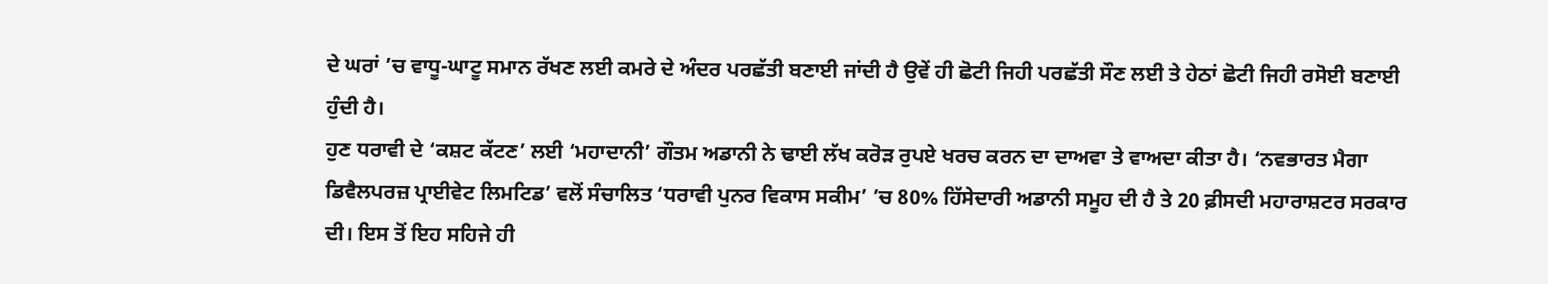ਦੇ ਘਰਾਂ ’ਚ ਵਾਧੂ-ਘਾਟੂ ਸਮਾਨ ਰੱਖਣ ਲਈ ਕਮਰੇ ਦੇ ਅੰਦਰ ਪਰਛੱਤੀ ਬਣਾਈ ਜਾਂਦੀ ਹੈ ਉਵੇਂ ਹੀ ਛੋਟੀ ਜਿਹੀ ਪਰਛੱਤੀ ਸੌਣ ਲਈ ਤੇ ਹੇਠਾਂ ਛੋਟੀ ਜਿਹੀ ਰਸੋਈ ਬਣਾਈ ਹੁੰਦੀ ਹੈ।
ਹੁਣ ਧਰਾਵੀ ਦੇ ‘ਕਸ਼ਟ ਕੱਟਣ’ ਲਈ ‘ਮਹਾਦਾਨੀ’ ਗੌਤਮ ਅਡਾਨੀ ਨੇ ਢਾਈ ਲੱਖ ਕਰੋੜ ਰੁਪਏ ਖਰਚ ਕਰਨ ਦਾ ਦਾਅਵਾ ਤੇ ਵਾਅਦਾ ਕੀਤਾ ਹੈ। ‘ਨਵਭਾਰਤ ਮੈਗਾ ਡਿਵੈਲਪਰਜ਼ ਪ੍ਰਾਈਵੇਟ ਲਿਮਟਿਡ’ ਵਲੋਂ ਸੰਚਾਲਿਤ ‘ਧਰਾਵੀ ਪੁਨਰ ਵਿਕਾਸ ਸਕੀਮ’ ’ਚ 80% ਹਿੱਸੇਦਾਰੀ ਅਡਾਨੀ ਸਮੂਹ ਦੀ ਹੈ ਤੇ 20 ਫ਼ੀਸਦੀ ਮਹਾਰਾਸ਼ਟਰ ਸਰਕਾਰ ਦੀ। ਇਸ ਤੋਂ ਇਹ ਸਹਿਜੇ ਹੀ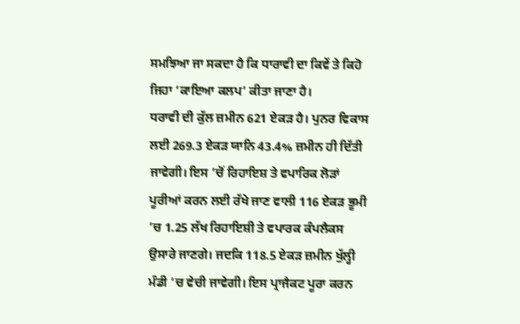ਸਮਝਿਆ ਜਾ ਸਕਦਾ ਹੈ ਕਿ ਧਾਰਾਵੀ ਦਾ ਕਿਵੇਂ ਤੇ ਕਿਹੋ ਜਿਹਾ ‘ਕਾਇਆ ਕਲਪ’ ਕੀਤਾ ਜਾਣਾ ਹੈ।
ਧਰਾਵੀ ਦੀ ਕੁੱਲ ਜ਼ਮੀਨ 621 ਏਕੜ ਹੈ। ਪੁਨਰ ਵਿਕਾਸ ਲਈ 269.3 ਏਕੜ ਯਾਨਿ 43.4% ਜ਼ਮੀਨ ਹੀ ਦਿੱਤੀ ਜਾਵੇਗੀ। ਇਸ ’ਚੋਂ ਰਿਹਾਇਸ਼ ਤੇ ਵਪਾਰਿਕ ਲੋੜਾਂ ਪੂਰੀਆਂ ਕਰਨ ਲਈ ਰੱਖੇ ਜਾਣ ਵਾਲੀ 116 ਏਕੜ ਭੂਮੀ ’ਚ 1.25 ਲੱਖ ਰਿਹਾਇਸ਼ੀ ਤੇ ਵਪਾਰਕ ਕੰਪਲੈਕਸ ਉਸਾਰੇ ਜਾਣਗੇ। ਜਦਕਿ 118.5 ਏਕੜ ਜ਼ਮੀਨ ਖੁੱਲ੍ਹੀ ਮੰਡੀ ’ਚ ਵੇਚੀ ਜਾਵੇਗੀ। ਇਸ ਪ੍ਰਾਜੈਕਟ ਪੂਰਾ ਕਰਨ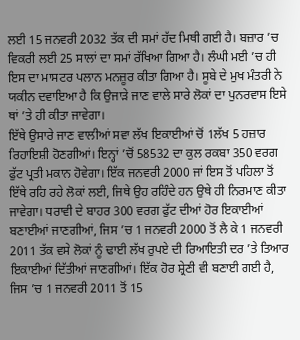ਲਈ 15 ਜਨਵਰੀ 2032 ਤੱਕ ਦੀ ਸਮਾਂ ਹੱਦ ਮਿਥੀ ਗਈ ਹੈ। ਬਜ਼ਾਰ ’ਚ ਵਿਕਰੀ ਲਈ 25 ਸਾਲਾਂ ਦਾ ਸਮਾਂ ਰੱਖਿਆ ਗਿਆ ਹੈ। ਲੰਘੀ ਮਈ ’ਚ ਹੀ ਇਸ ਦਾ ਮਾਸਟਰ ਪਲਾਨ ਮਨਜ਼ੂਰ ਕੀਤਾ ਗਿਆ ਹੈ। ਸੂਬੇ ਦੇ ਮੁਖ ਮੰਤਰੀ ਨੇ ਯਕੀਨ ਦਵਾਇਆ ਹੈ ਕਿ ਉਜਾੜੇ ਜਾਣ ਵਾਲੇ ਸਾਰੇ ਲੋਕਾਂ ਦਾ ਪੁਨਰਵਾਸ ਇਸੇ ਥਾਂ ’ਤੇ ਹੀ ਕੀਤਾ ਜਾਵੇਗਾ।
ਇੱਥੇ ਉਸਾਰੇ ਜਾਣ ਵਾਲੀਆਂ ਸਵਾ ਲੱਖ ਇਕਾਈਆਂ ਚੋਂ 1ਲੱਖ 5 ਹਜ਼ਾਰ ਰਿਹਾਇਸ਼ੀ ਹੋਣਗੀਆਂ। ਇਨ੍ਹਾਂ ’ਚੋਂ 58532 ਦਾ ਕੁਲ ਰਕਬਾ 350 ਵਰਗ ਫੁੱਟ ਪ੍ਰਤੀ ਮਕਾਨ ਹੋਵੇਗਾ। ਇੱਕ ਜਨਵਰੀ 2000 ਜਾਂ ਇਸ ਤੋਂ ਪਹਿਲਾ ਤੋਂ ਇੱਥੇ ਰਹਿ ਰਹੇ ਲੋਕਾਂ ਲਈ, ਜਿਥੇ ਉਹ ਰਹਿੰਦੇ ਹਨ ਉਥੇ ਹੀ ਨਿਰਮਾਣ ਕੀਤਾ ਜਾਵੇਗਾ। ਧਰਾਵੀ ਦੇ ਬਾਹਰ 300 ਵਰਗ ਫੁੱਟ ਦੀਆਂ ਹੋਰ ਇਕਾਈਆਂ ਬਣਾਈਆਂ ਜਾਣਗੀਆਂ, ਜਿਸ ’ਚ 1 ਜਨਵਰੀ 2000 ਤੋਂ ਲੈ ਕੇ 1 ਜਨਵਰੀ 2011 ਤੱਕ ਵਸੇ ਲੋਕਾਂ ਨੂੰ ਢਾਈ ਲੱਖ ਰੁਪਏ ਦੀ ਰਿਆਇਤੀ ਦਰ ’ਤੇ ਤਿਆਰ ਇਕਾਈਆਂ ਦਿੱਤੀਆਂ ਜਾਣਗੀਆਂ। ਇੱਕ ਹੋਰ ਸ਼੍ਰੇਣੀ ਵੀ ਬਣਾਈ ਗਈ ਹੈ, ਜਿਸ ’ਚ 1 ਜਨਵਰੀ 2011 ਤੋਂ 15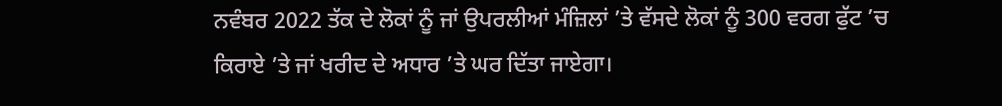ਨਵੰਬਰ 2022 ਤੱਕ ਦੇ ਲੋਕਾਂ ਨੂੰ ਜਾਂ ਉਪਰਲੀਆਂ ਮੰਜ਼ਿਲਾਂ ’ਤੇ ਵੱਸਦੇ ਲੋਕਾਂ ਨੂੰ 300 ਵਰਗ ਫੁੱਟ ’ਚ ਕਿਰਾਏ ’ਤੇ ਜਾਂ ਖਰੀਦ ਦੇ ਅਧਾਰ ’ਤੇ ਘਰ ਦਿੱਤਾ ਜਾਏਗਾ।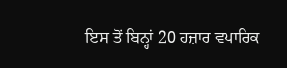ਇਸ ਤੋਂ ਬਿਨ੍ਹਾਂ 20 ਹਜ਼ਾਰ ਵਪਾਰਿਕ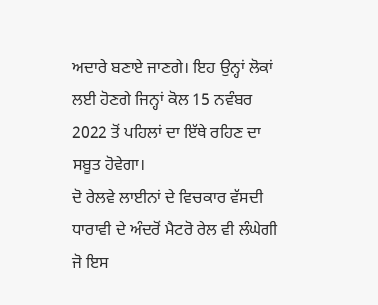ਅਦਾਰੇ ਬਣਾਏ ਜਾਣਗੇ। ਇਹ ਉਨ੍ਹਾਂ ਲੋਕਾਂ ਲਈ ਹੋਣਗੇ ਜਿਨ੍ਹਾਂ ਕੋਲ 15 ਨਵੰਬਰ 2022 ਤੋਂ ਪਹਿਲਾਂ ਦਾ ਇੱਥੇ ਰਹਿਣ ਦਾ ਸਬੂਤ ਹੋਵੇਗਾ।
ਦੋ ਰੇਲਵੇ ਲਾਈਨਾਂ ਦੇ ਵਿਚਕਾਰ ਵੱਸਦੀ ਧਾਰਾਵੀ ਦੇ ਅੰਦਰੋਂ ਮੈਟਰੋ ਰੇਲ ਵੀ ਲੰਘੇਗੀ ਜੋ ਇਸ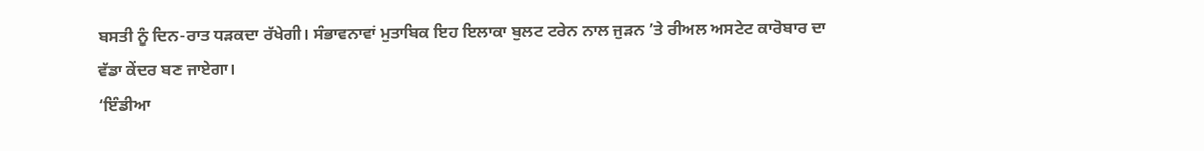ਬਸਤੀ ਨੂੰ ਦਿਨ-ਰਾਤ ਧੜਕਦਾ ਰੱਖੇਗੀ। ਸੰਭਾਵਨਾਵਾਂ ਮੁਤਾਬਿਕ ਇਹ ਇਲਾਕਾ ਬੁਲਟ ਟਰੇਨ ਨਾਲ ਜੁੜਨ ’ਤੇ ਰੀਅਲ ਅਸਟੇਟ ਕਾਰੋਬਾਰ ਦਾ ਵੱਡਾ ਕੇਂਦਰ ਬਣ ਜਾਏਗਾ।
‘ਇੰਡੀਆ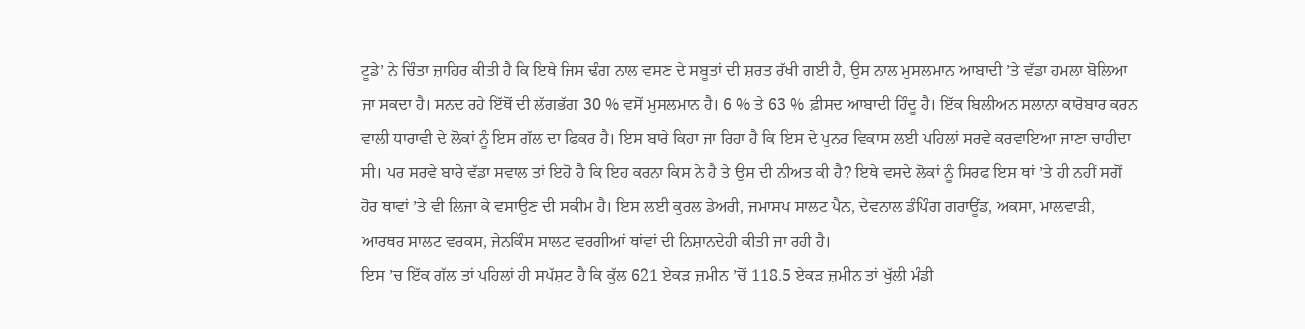ਟੂਡੇ’ ਨੇ ਚਿੰਤਾ ਜ਼ਾਹਿਰ ਕੀਤੀ ਹੈ ਕਿ ਇਥੇ ਜਿਸ ਢੰਗ ਨਾਲ ਵਸਣ ਦੇ ਸਬੂਤਾਂ ਦੀ ਸ਼ਰਤ ਰੱਖੀ ਗਈ ਹੈ, ਉਸ ਨਾਲ ਮੁਸਲਮਾਨ ਆਬਾਦੀ ’ਤੇ ਵੱਡਾ ਹਮਲਾ ਬੋਲਿਆ ਜਾ ਸਕਦਾ ਹੈ। ਸਨਦ ਰਹੇ ਇੱਥੋਂ ਦੀ ਲੱਗਭੱਗ 30 % ਵਸੋਂ ਮੁਸਲਮਾਨ ਹੈ। 6 % ਤੇ 63 % ਫ਼ੀਸਦ ਆਬਾਦੀ ਹਿੰਦੂ ਹੈ। ਇੱਕ ਬਿਲੀਅਨ ਸਲਾਨਾ ਕਾਰੋਬਾਰ ਕਰਨ ਵਾਲੀ ਧਾਰਾਵੀ ਦੇ ਲੋਕਾਂ ਨੂੰ ਇਸ ਗੱਲ ਦਾ ਫਿਕਰ ਹੈ। ਇਸ ਬਾਰੇ ਕਿਹਾ ਜਾ ਰਿਹਾ ਹੈ ਕਿ ਇਸ ਦੇ ਪੁਨਰ ਵਿਕਾਸ ਲਈ ਪਹਿਲਾਂ ਸਰਵੇ ਕਰਵਾਇਆ ਜਾਣਾ ਚਾਹੀਦਾ ਸੀ। ਪਰ ਸਰਵੇ ਬਾਰੇ ਵੱਡਾ ਸਵਾਲ ਤਾਂ ਇਹੋ ਹੈ ਕਿ ਇਹ ਕਰਨਾ ਕਿਸ ਨੇ ਹੈ ਤੇ ਉਸ ਦੀ ਨੀਅਤ ਕੀ ਹੈ? ਇਥੇ ਵਸਦੇ ਲੋਕਾਂ ਨੂੰ ਸਿਰਫ ਇਸ ਥਾਂ ’ਤੇ ਹੀ ਨਹੀਂ ਸਗੋਂ ਹੋਰ ਥਾਵਾਂ ’ਤੇ ਵੀ ਲਿਜਾ ਕੇ ਵਸਾਉਣ ਦੀ ਸਕੀਮ ਹੈ। ਇਸ ਲਈ ਕੁਰਲ ਡੇਅਰੀ, ਜਮਾਸਪ ਸਾਲਟ ਪੈਨ, ਦੇਵਨਾਲ ਡੰਪਿੰਗ ਗਰਾਊਂਡ, ਅਕਸਾ, ਮਾਲਵਾੜੀ, ਆਰਥਰ ਸਾਲਟ ਵਰਕਸ, ਜੇਨਕਿੰਸ ਸਾਲਟ ਵਰਗੀਆਂ ਥਾਂਵਾਂ ਦੀ ਨਿਸ਼ਾਨਦੇਹੀ ਕੀਤੀ ਜਾ ਰਹੀ ਹੈ।
ਇਸ ’ਚ ਇੱਕ ਗੱਲ ਤਾਂ ਪਹਿਲਾਂ ਹੀ ਸਪੱਸ਼ਟ ਹੈ ਕਿ ਕੁੱਲ 621 ਏਕੜ ਜ਼ਮੀਨ ’ਚੋਂ 118.5 ਏਕੜ ਜ਼ਮੀਨ ਤਾਂ ਖੁੱਲੀ ਮੰਡੀ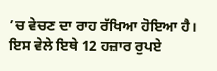’ਚ ਵੇਚਣ ਦਾ ਰਾਹ ਰੱਖਿਆ ਹੋਇਆ ਹੈ। ਇਸ ਵੇਲੇ ਇਥੇ 12 ਹਜ਼ਾਰ ਰੁਪਏ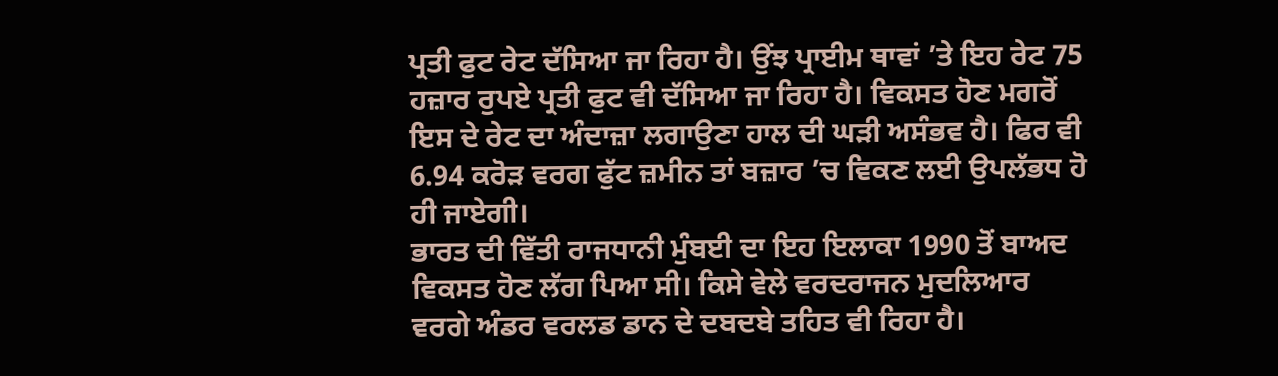ਪ੍ਰਤੀ ਫੁਟ ਰੇਟ ਦੱਸਿਆ ਜਾ ਰਿਹਾ ਹੈ। ਉਂਝ ਪ੍ਰਾਈਮ ਥਾਵਾਂ ’ਤੇ ਇਹ ਰੇਟ 75 ਹਜ਼ਾਰ ਰੁਪਏ ਪ੍ਰਤੀ ਫੁਟ ਵੀ ਦੱਸਿਆ ਜਾ ਰਿਹਾ ਹੈ। ਵਿਕਸਤ ਹੋਣ ਮਗਰੋਂ ਇਸ ਦੇ ਰੇਟ ਦਾ ਅੰਦਾਜ਼ਾ ਲਗਾਉਣਾ ਹਾਲ ਦੀ ਘੜੀ ਅਸੰਭਵ ਹੈ। ਫਿਰ ਵੀ 6.94 ਕਰੋੜ ਵਰਗ ਫੁੱਟ ਜ਼ਮੀਨ ਤਾਂ ਬਜ਼ਾਰ ’ਚ ਵਿਕਣ ਲਈ ਉਪਲੱਭਧ ਹੋ ਹੀ ਜਾਏਗੀ।
ਭਾਰਤ ਦੀ ਵਿੱਤੀ ਰਾਜਧਾਨੀ ਮੁੰਬਈ ਦਾ ਇਹ ਇਲਾਕਾ 1990 ਤੋਂ ਬਾਅਦ ਵਿਕਸਤ ਹੋਣ ਲੱਗ ਪਿਆ ਸੀ। ਕਿਸੇ ਵੇਲੇ ਵਰਦਰਾਜਨ ਮੁਦਲਿਆਰ ਵਰਗੇ ਅੰਡਰ ਵਰਲਡ ਡਾਨ ਦੇ ਦਬਦਬੇ ਤਹਿਤ ਵੀ ਰਿਹਾ ਹੈ।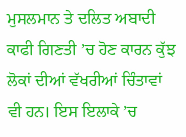ਮੁਸਲਮਾਨ ਤੇ ਦਲਿਤ ਅਬਾਦੀ ਕਾਫੀ ਗਿਣਤੀ ’ਚ ਹੋਣ ਕਾਰਨ ਕੁੱਝ ਲੋਕਾਂ ਦੀਆਂ ਵੱਖਰੀਆਂ ਚਿੰਤਾਵਾਂ ਵੀ ਹਨ। ਇਸ ਇਲਾਕੇ ’ਚ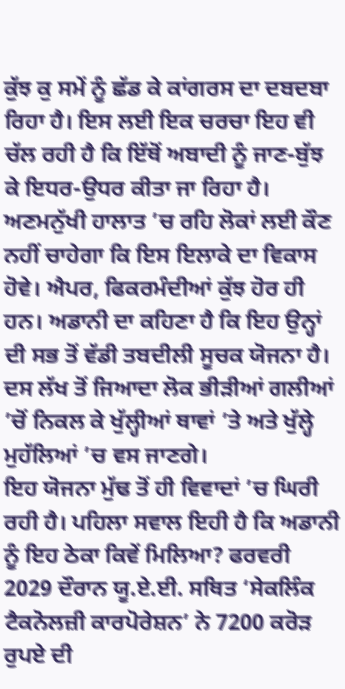ਕੁੱਝ ਕੁ ਸਮੇਂ ਨੂੰ ਛੱਡ ਕੇ ਕਾਂਗਰਸ ਦਾ ਦਬਦਬਾ ਰਿਹਾ ਹੈ। ਇਸ ਲਈ ਇਕ ਚਰਚਾ ਇਹ ਵੀ ਚੱਲ ਰਹੀ ਹੈ ਕਿ ਇੱਥੋਂ ਅਬਾਦੀ ਨੂੰ ਜਾਣ-ਬੁੱਝ ਕੇ ਇਧਰ-ਉਧਰ ਕੀਤਾ ਜਾ ਰਿਹਾ ਹੈ। ਅਣਮਨੁੱਖੀ ਹਾਲਾਤ ’ਚ ਰਹਿ ਲੋਕਾਂ ਲਈ ਕੌਣ ਨਹੀਂ ਚਾਹੇਗਾ ਕਿ ਇਸ ਇਲਾਕੇ ਦਾ ਵਿਕਾਸ ਹੋਵੇ। ਐਪਰ, ਫਿਕਰਮੰਦੀਆਂ ਕੁੱਝ ਹੋਰ ਹੀ ਹਨ। ਅਡਾਨੀ ਦਾ ਕਹਿਣਾ ਹੈ ਕਿ ਇਹ ਉਨ੍ਹਾਂ ਦੀ ਸਭ ਤੋਂ ਵੱਡੀ ਤਬਦੀਲੀ ਸੂਚਕ ਯੋਜਨਾ ਹੈ। ਦਸ ਲੱਖ ਤੋਂ ਜਿਆਦਾ ਲੋਕ ਭੀੜੀਆਂ ਗਲੀਆਂ ’ਚੋਂ ਨਿਕਲ ਕੇ ਖੁੱਲ੍ਹੀਆਂ ਥਾਵਾਂ ’ਤੇ ਅਤੇ ਖੁੱਲ੍ਹੇ ਮੁਹੱਲਿਆਂ ’ਚ ਵਸ ਜਾਣਗੇ।
ਇਹ ਯੋਜਨਾ ਮੁੱਢ ਤੋਂ ਹੀ ਵਿਵਾਦਾਂ ’ਚ ਘਿਰੀ ਰਹੀ ਹੈ। ਪਹਿਲਾ ਸਵਾਲ ਇਹੀ ਹੈ ਕਿ ਅਡਾਨੀ ਨੂੰ ਇਹ ਠੇਕਾ ਕਿਵੇਂ ਮਿਲਿਆ? ਫਰਵਰੀ 2029 ਦੌਰਾਨ ਯੂ.ਏ.ਈ. ਸਥਿਤ ‘ਸੇਕਲਿੰਕ ਟੈਕਨੋਲਜ਼ੀ ਕਾਰਪੋਰੇਸ਼ਨ’ ਨੇ 7200 ਕਰੋੜ ਰੁਪਏ ਦੀ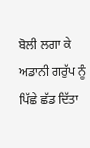ਬੋਲੀ ਲਗਾ ਕੇ ਅਡਾਨੀ ਗਰੁੱਪ ਨੂੰ ਪਿੱਛੇ ਛੱਡ ਦਿੱਤਾ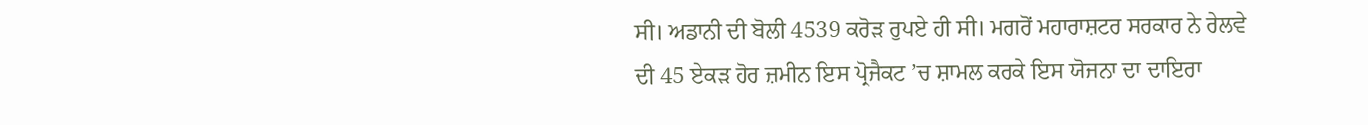ਸੀ। ਅਡਾਨੀ ਦੀ ਬੋਲੀ 4539 ਕਰੋੜ ਰੁਪਏ ਹੀ ਸੀ। ਮਗਰੋਂ ਮਹਾਰਾਸ਼ਟਰ ਸਰਕਾਰ ਨੇ ਰੇਲਵੇ ਦੀ 45 ਏਕੜ ਹੋਰ ਜ਼ਮੀਨ ਇਸ ਪ੍ਰੋਜੈਕਟ ’ਚ ਸ਼ਾਮਲ ਕਰਕੇ ਇਸ ਯੋਜਨਾ ਦਾ ਦਾਇਰਾ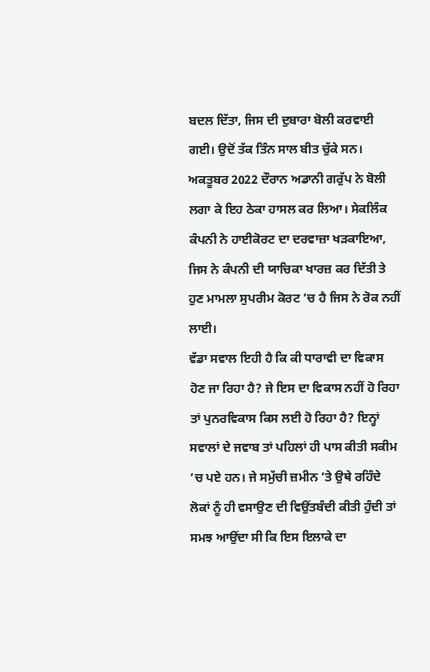ਬਦਲ ਦਿੱਤਾ, ਜਿਸ ਦੀ ਦੁਬਾਰਾ ਬੋਲੀ ਕਰਵਾਈ ਗਈ। ਉਦੋਂ ਤੱਕ ਤਿੰਨ ਸਾਲ ਬੀਤ ਚੁੱਕੇ ਸਨ। ਅਕਤੂਬਰ 2022 ਦੌਰਾਨ ਅਡਾਨੀ ਗਰੁੱਪ ਨੇ ਬੋਲੀ ਲਗਾ ਕੇ ਇਹ ਠੇਕਾ ਹਾਸਲ ਕਰ ਲਿਆ। ਸੇਕਲਿੰਕ ਕੰਪਨੀ ਨੇ ਹਾਈਕੋਰਟ ਦਾ ਦਰਵਾਜ਼ਾ ਖੜਕਾਇਆ, ਜਿਸ ਨੇ ਕੰਪਨੀ ਦੀ ਯਾਚਿਕਾ ਖਾਰਜ਼ ਕਰ ਦਿੱਤੀ ਤੇ ਹੁਣ ਮਾਮਲਾ ਸੁਪਰੀਮ ਕੋਰਟ ’ਚ ਹੈ ਜਿਸ ਨੇ ਰੋਕ ਨਹੀਂ ਲਾਈ।
ਵੱਡਾ ਸਵਾਲ ਇਹੀ ਹੈ ਕਿ ਕੀ ਧਾਰਾਵੀ ਦਾ ਵਿਕਾਸ ਹੋਣ ਜਾ ਰਿਹਾ ਹੈ? ਜੇ ਇਸ ਦਾ ਵਿਕਾਸ ਨਹੀਂ ਹੋ ਰਿਹਾ ਤਾਂ ਪੁਨਰਵਿਕਾਸ ਕਿਸ ਲਈ ਹੋ ਰਿਹਾ ਹੈ? ਇਨ੍ਹਾਂ ਸਵਾਲਾਂ ਦੇ ਜਵਾਬ ਤਾਂ ਪਹਿਲਾਂ ਹੀ ਪਾਸ ਕੀਤੀ ਸਕੀਮ ’ਚ ਪਏ ਹਨ। ਜੇ ਸਮੁੱਚੀ ਜ਼ਮੀਨ ’ਤੇ ਉਥੇ ਰਹਿੰਦੇ ਲੋਕਾਂ ਨੂੰ ਹੀ ਵਸਾਉਣ ਦੀ ਵਿਉਂਤਬੰਦੀ ਕੀਤੀ ਹੁੰਦੀ ਤਾਂ ਸਮਝ ਆਉਂਦਾ ਸੀ ਕਿ ਇਸ ਇਲਾਕੇ ਦਾ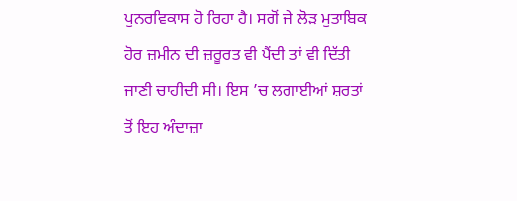ਪੁਨਰਵਿਕਾਸ ਹੋ ਰਿਹਾ ਹੈ। ਸਗੋਂ ਜੇ ਲੋੜ ਮੁਤਾਬਿਕ ਹੋਰ ਜ਼ਮੀਨ ਦੀ ਜ਼ਰੂਰਤ ਵੀ ਪੈਂਦੀ ਤਾਂ ਵੀ ਦਿੱਤੀ ਜਾਣੀ ਚਾਹੀਦੀ ਸੀ। ਇਸ ’ਚ ਲਗਾਈਆਂ ਸ਼ਰਤਾਂ ਤੋਂ ਇਹ ਅੰਦਾਜ਼ਾ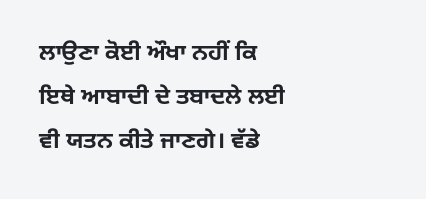ਲਾਉਣਾ ਕੋਈ ਔਖਾ ਨਹੀਂ ਕਿ ਇਥੇ ਆਬਾਦੀ ਦੇ ਤਬਾਦਲੇ ਲਈ ਵੀ ਯਤਨ ਕੀਤੇ ਜਾਣਗੇ। ਵੱਡੇ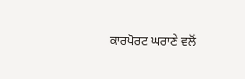ਕਾਰਪੋਰਟ ਘਰਾਣੇ ਵਲੋਂ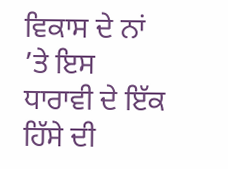ਵਿਕਾਸ ਦੇ ਨਾਂ ’ਤੇ ਇਸ ਧਾਰਾਵੀ ਦੇ ਇੱਕ ਹਿੱਸੇ ਦੀ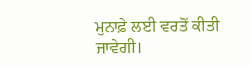ਮੁਨਾਫ਼ੇ ਲਈ ਵਰਤੋਂ ਕੀਤੀ ਜਾਵੇਗੀ।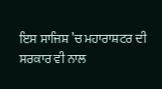ਇਸ ਸਾਜਿਸ਼ ’ਚ ਮਹਾਰਾਸ਼ਟਰ ਦੀ ਸਰਕਾਰ ਵੀ ਨਾਲ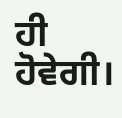ਹੀ ਹੋਵੇਗੀ।